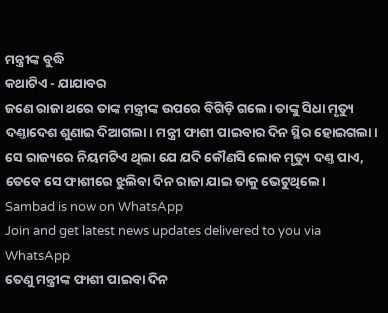ମନ୍ତ୍ରୀଙ୍କ ବୁଦ୍ଧି
କଥାଟିଏ - ଯାଯାବର
ଜଣେ ରାଜା ଥରେ ତାଙ୍କ ମନ୍ତ୍ରୀଙ୍କ ଉପରେ ବିଗିଡ଼ି ଗଲେ। ତାଙ୍କୁ ସିଧା ମୃତ୍ୟୁ ଦଣ୍ତାଦେଶ ଶୁଣାଇ ଦିଆଗଲା। ମନ୍ତ୍ରୀ ଫାଶୀ ପାଇବାର ଦିନ ସ୍ଥିର ହୋଇଗଲା। ସେ ରାଜ୍ୟରେ ନିୟମଟିଏ ଥିଲା ଯେ ଯଦି କୌଣସି ଲୋକ ମୃତ୍ୟୁ ଦଣ୍ତ ପାଏ, ତେବେ ସେ ଫାଶୀରେ ଝୁଲିବା ଦିନ ରାଜା ଯାଇ ତାକୁ ଭେଟୁଥିଲେ।
Sambad is now on WhatsApp
Join and get latest news updates delivered to you via WhatsApp
ତେଣୁ ମନ୍ତ୍ରୀଙ୍କ ଫାଶୀ ପାଇବା ଦିନ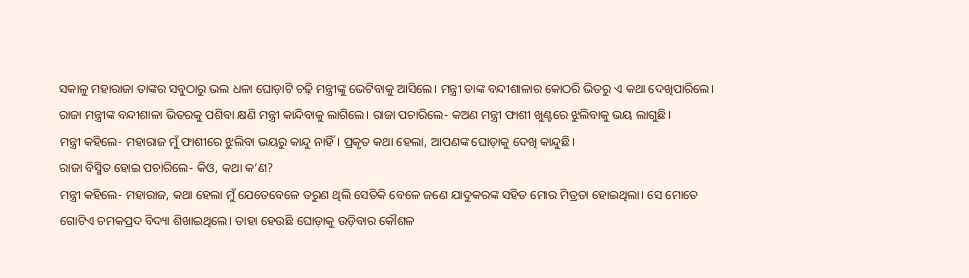ସକାଳୁ ମହାରାଜା ତାଙ୍କର ସବୁଠାରୁ ଭଲ ଧଳା ଘୋଡ଼ାଟି ଚଢ଼ି ମନ୍ତ୍ରୀଙ୍କୁ ଭେଟିବାକୁ ଆସିଲେ। ମନ୍ତ୍ରୀ ତାଙ୍କ ବନ୍ଦୀଶାଳାର କୋଠରି ଭିତରୁ ଏ କଥା ଦେଖିପାରିଲେ।
ରାଜା ମନ୍ତ୍ରୀଙ୍କ ବନ୍ଦୀଶାଳା ଭିତରକୁ ପଶିବା କ୍ଷଣି ମନ୍ତ୍ରୀ କାନ୍ଦିବାକୁ ଲାଗିଲେ। ରାଜା ପଚାରିଲେ- କଅଣ ମନ୍ତ୍ରୀ ଫାଶୀ ଖୁଣ୍ଟରେ ଝୁଲିବାକୁ ଭୟ ଲାଗୁଛି।
ମନ୍ତ୍ରୀ କହିଲେ- ମହାରାଜ ମୁଁ ଫାଶୀରେ ଝୁଲିବା ଭୟରୁ କାନ୍ଦୁ ନାହିଁ। ପ୍ରକୃତ କଥା ହେଲା, ଆପଣଙ୍କ ଘୋଡ଼ାକୁ ଦେଖି କାନ୍ଦୁଛି।
ରାଜା ବିସ୍ମିତ ହୋଇ ପଚାରିଲେ- କିଓ, କଥା କ’ଣ?
ମନ୍ତ୍ରୀ କହିଲେ- ମହାରାଜ, କଥା ହେଲା ମୁଁ ଯେତେବେଳେ ତରୁଣ ଥିଲି ସେତିକି ବେଳେ ଜଣେ ଯାଦୁକରଙ୍କ ସହିତ ମୋର ମିତ୍ରତା ହୋଇଥିଲା। ସେ ମୋତେ ଗୋଟିଏ ଚମକପ୍ରଦ ବିଦ୍ୟା ଶିଖାଇଥିଲେ। ତାହା ହେଉଛି ଘୋଡ଼ାକୁ ଉଡ଼ିବାର କୌଶଳ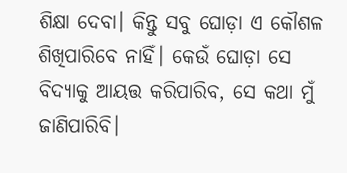ଶିକ୍ଷା ଦେବା। କିନ୍ତୁ ସବୁ ଘୋଡ଼ା ଏ କୌଶଳ ଶିଖିପାରିବେ ନାହିଁ। କେଉଁ ଘୋଡ଼ା ସେ ବିଦ୍ୟାକୁ ଆୟତ୍ତ କରିପାରିବ, ସେ କଥା ମୁଁ ଜାଣିପାରିବି।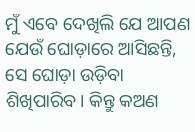ମୁଁ ଏବେ ଦେଖିଲି ଯେ ଆପଣ ଯେଉଁ ଘୋଡ଼ାରେ ଆସିଛନ୍ତି, ସେ ଘୋଡ଼ା ଉଡ଼ିବା ଶିଖିପାରିବ। କିନ୍ତୁ କଅଣ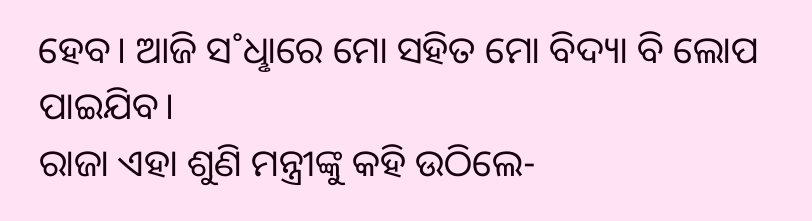ହେବ। ଆଜି ସ˚ଧୢାରେ ମୋ ସହିତ ମୋ ବିଦ୍ୟା ବି ଲୋପ ପାଇଯିବ।
ରାଜା ଏହା ଶୁଣି ମନ୍ତ୍ରୀଙ୍କୁ କହି ଉଠିଲେ-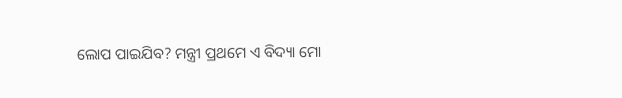ଲୋପ ପାଇଯିବ? ମନ୍ତ୍ରୀ ପ୍ରଥମେ ଏ ବିଦ୍ୟା ମୋ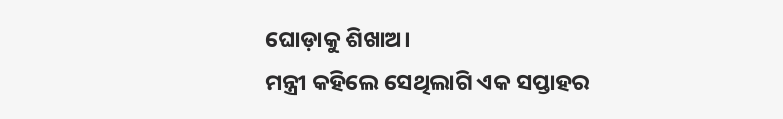ଘୋଡ଼ାକୁ ଶିଖାଅ।
ମନ୍ତ୍ରୀ କହିଲେ ସେଥିଲାଗି ଏକ ସପ୍ତାହର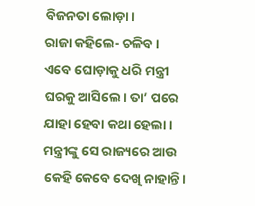ବିଜନତା ଲୋଡ଼ା।
ରାଜା କହିଲେ- ଚଳିବ।
ଏବେ ଘୋଡ଼ାକୁ ଧରି ମନ୍ତ୍ରୀ ଘରକୁ ଆସିଲେ। ତା’ ପରେ ଯାହା ହେବା କଥା ହେଲା। ମନ୍ତ୍ରୀଙ୍କୁ ସେ ରାଜ୍ୟରେ ଆଉ କେହି କେବେ ଦେଖି ନାହାନ୍ତି।